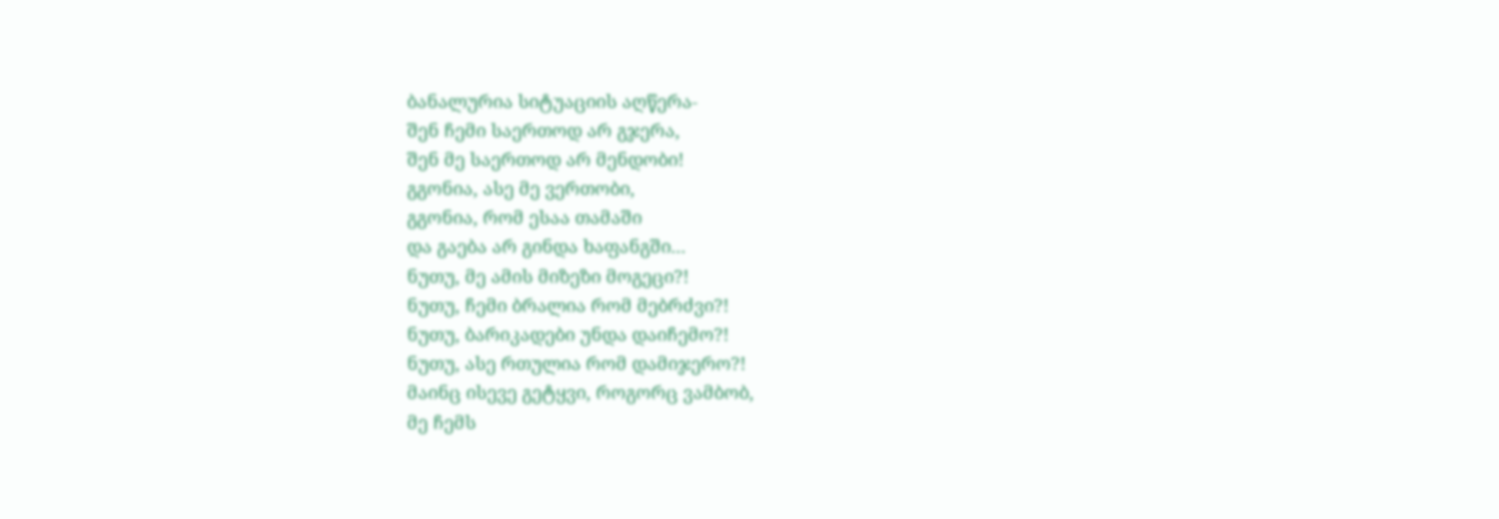ბანალურია სიტუაციის აღწერა-
შენ ჩემი საერთოდ არ გჯერა,
შენ მე საერთოდ არ მენდობი!
გგონია, ასე მე ვერთობი,
გგონია, რომ ესაა თამაში
და გაება არ გინდა ხაფანგში...
ნუთუ, მე ამის მიზეზი მოგეცი?!
ნუთუ, ჩემი ბრალია რომ მებრძვი?!
ნუთუ, ბარიკადები უნდა დაიჩემო?!
ნუთუ, ასე რთულია რომ დამიჯერო?!
მაინც ისევე გეტყვი, როგორც ვამბობ,
მე ჩემს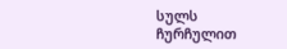სულს ჩურჩულით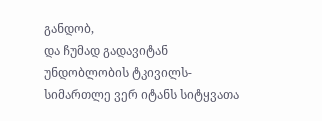განდობ,
და ჩუმად გადავიტან უნდობლობის ტკივილს-
სიმართლე ვერ იტანს სიტყვათა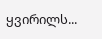ყვირილს...